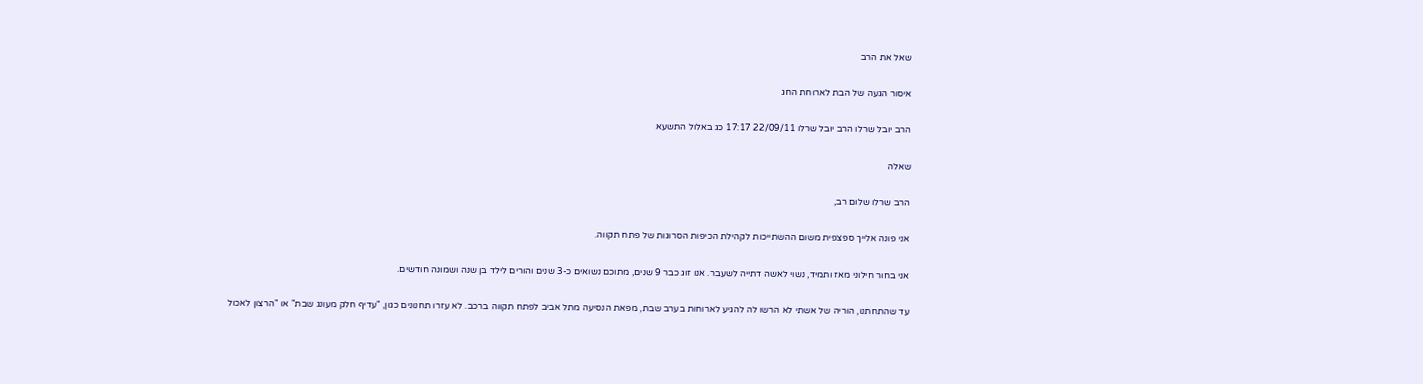שאל את הרב

איסור הגעה של הבת לארוחת החג

הרב יובל שרלו הרב יובל שרלו 22/09/11 17:17 כג באלול התשעא

שאלה

הרב שרלו שלום רב,

אני פונה אלייך ספצפית משום ההשתייכות לקהילת הכיפות הסרוגות של פתח תקווה.

אני בחור חילוני מאז ותמיד, נשוי לאשה דתייה לשעבר. אנו זוג כבר 9 שנים, מתוכם נשואים כ-3 שנים והורים לילד בן שנה ושמונה חודשים.

עד שהתחתנו, הוריה של אשתי לא הרשו לה להגיע לארוחות בערב שבת, מפאת הנסיעה מתל אביב לפתח תקווה ברכב. לא עזרו תחנונים כגון, "עדיף חלק מעונג שבת" או "הרצון לאכול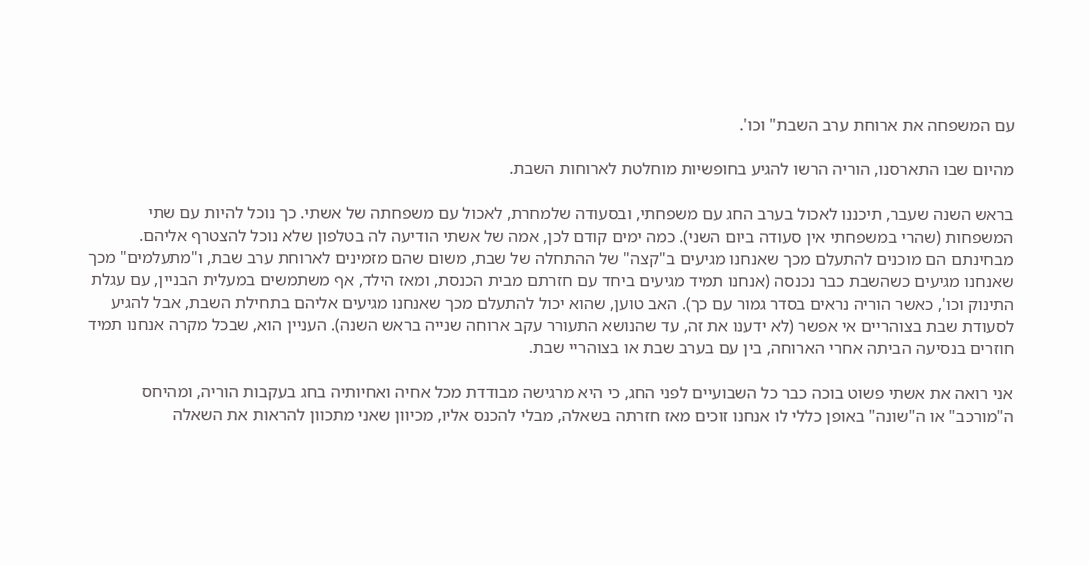עם המשפחה את ארוחת ערב השבת" וכו'.

מהיום שבו התארסנו, הוריה הרשו להגיע בחופשיות מוחלטת לארוחות השבת.

בראש השנה שעבר, תיכננו לאכול בערב החג עם משפחתי, ובסעודה שלמחרת, לאכול עם משפחתה של אשתי. כך נוכל להיות עם שתי המשפחות (שהרי במשפחתי אין סעודה ביום השני). כמה ימים קודם לכן, אמה של אשתי הודיעה לה בטלפון שלא נוכל להצטרף אליהם. מבחינתם הם מוכנים להתעלם מכך שאנחנו מגיעים ב"קצה" של ההתחלה של שבת, משום שהם מזמינים לארוחת ערב שבת, ו"מתעלמים" מכך שאנחנו מגיעים כשהשבת כבר נכנסה (אנחנו תמיד מגיעים ביחד עם חזרתם מבית הכנסת, ומאז הילד, אף משתמשים במעלית הבניין, עם עגלת התינוק וכו', כאשר הוריה נראים בסדר גמור עם כך). האב טוען, שהוא יכול להתעלם מכך שאנחנו מגיעים אליהם בתחילת השבת, אבל להגיע לסעודת שבת בצוהריים אי אפשר (לא ידענו את זה, עד שהנושא התעורר עקב ארוחה שנייה בראש השנה). העניין הוא, שבכל מקרה אנחנו תמיד חוזרים בנסיעה הביתה אחרי הארוחה, בין עם בערב שבת או בצוהריי שבת.

אני רואה את אשתי פשוט בוכה כבר כל השבועיים לפני החג, כי היא מרגישה מבודדת מכל אחיה ואחיותיה בחג בעקבות הוריה, ומהיחס ה"מורכב" או ה"שונה" באופן כללי לו אנחנו זוכים מאז חזרתה בשאלה, מבלי להכנס אליו, מכיוון שאני מתכוון להראות את השאלה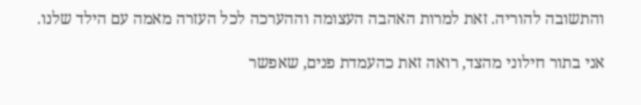והתשובה להוריה. זאת למרות האהבה העצומה וההערכה לכל העזרה מאמה עם הילד שלנו.

אני בתור חילוני מהצד, רואה זאת כהעמדת פנים, שאפשר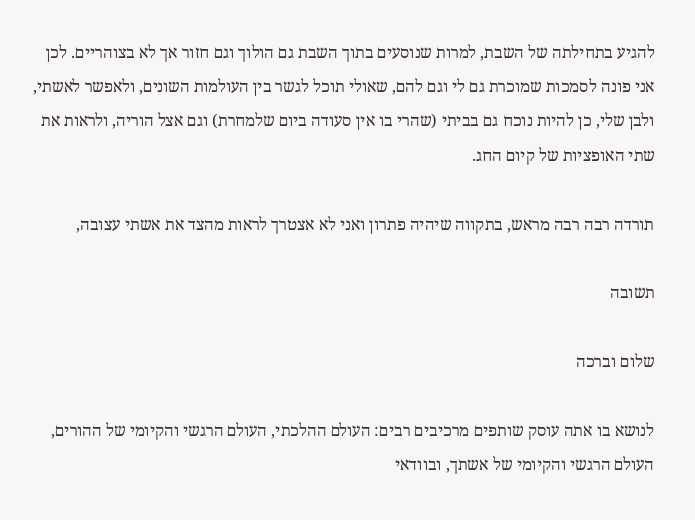להגיע בתחילתה של השבת, למרות שנוסעים בתוך השבת גם הולוך וגם חזור אך לא בצוהריים. לכן אני פונה לסמכות שמוכרת גם לי וגם להם, שאולי תוכל לגשר בין העולמות השונים, ולאפשר לאשתי, ולבן שלי, כן להיות נוכח גם בביתי (שהרי בו אין סעודה ביום שלמחרת) וגם אצל הוריה, ולראות את שתי האופציות של קיום החג.

תורדה רבה רבה מראש, בתקווה שיהיה פתרון ואני לא אצטרך לראות מהצד את אשתי עצובה,

תשובה

שלום וברכה

לנושא בו אתה עוסק שותפים מרכיבים רבים: העולם ההלכתי, העולם הרגשי והקיומי של ההורים, העולם הרגשי והקיומי של אשתך, ובוודאי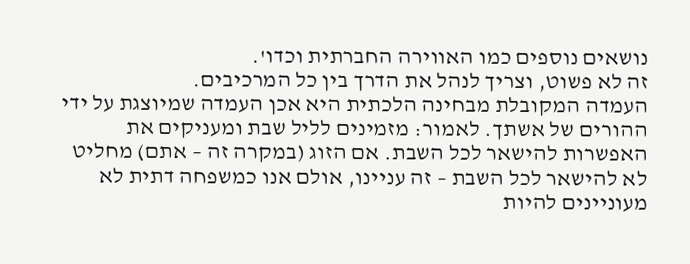נושאים נוספים כמו האווירה החברתית וכדו'.
זה לא פשוט, וצריך לנהל את הדרך בין כל המרכיבים.
העמדה המקובלת מבחינה הלכתית היא אכן העמדה שמיוצגת על ידי ההורים של אשתך. לאמור: מזמינים לליל שבת ומעניקים את האפשרות להישאר לכל השבת. אם הזוג (במקרה זה – אתם) מחליט לא להישאר לכל השבת – זה עניינו, אולם אנו כמשפחה דתית לא מעוניינים להיות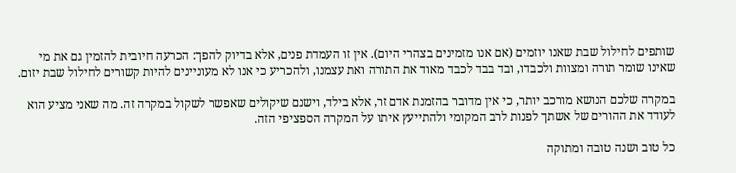שותפים לחילול שבת שאנו יוזמים (אם אנו מזמינים בצהרי היום). אין זו העמדת פנים, אלא בדיוק להפך: הכרעה חיובית להזמין גם את מי שאינו שומר תורה ומצוות ולכבדו, ובד בבד לכבד מאוד את התורה ואת עצמנו, ולהכריע כי אנו לא מעוניינים להיות קשורים לחילול שבת יזום.

במקרה שלכם הנושא מורכב יותר, כי אין מדובר בהזמנת אדם זר, אלא בילד, וישנם שיקולים שאפשר לשקול במקרה זה. מה שאני מציע הוא לעודד את ההורים של אשתך לפנות לרב המקומי ולהתייעץ איתו על המקרה הספציפי הזה.

כל טוב ושנה טובה ומתוקה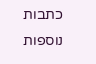כתבות נוספות